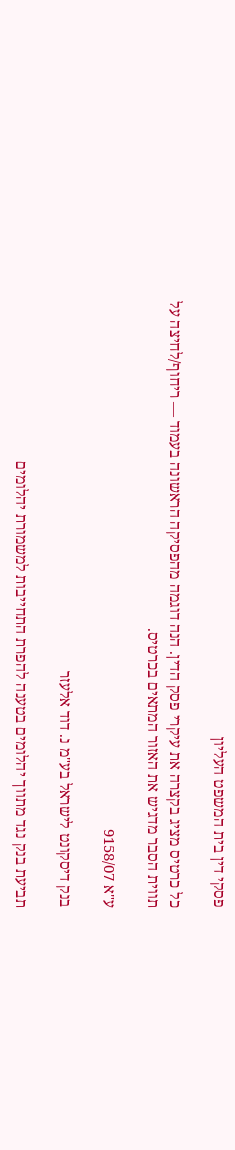פסקי דין בית המשפט העליון

כל כרטיס מציג בקצרה את עיקרי פסק הדין. הנה דוגמה מהפסיקה הראשונה בעמוד — ריחוף/לחיצה על תווית הסבר מדגיש את האזור המתאים בכרטיס.

ע"א 9158/07

בנק דיסקונט לישראל בע"מ נ. דוד אלעזר

תביעת בנק נגד מתווך יהלומים בטענה להפרת התחייבות למשמורת יהלומים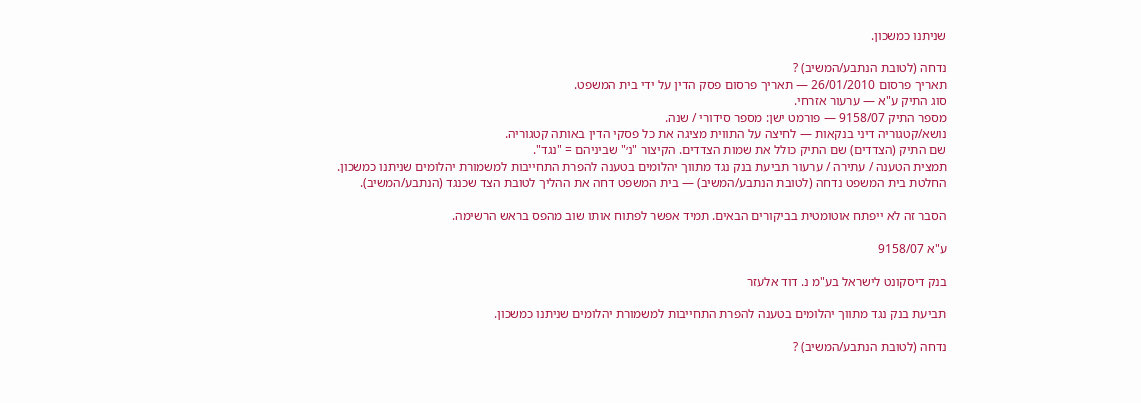שניתנו כמשכון.

נדחה (לטובת הנתבע/המשיב) ?
תאריך פרסום 26/01/2010 — תאריך פרסום פסק הדין על ידי בית המשפט.
סוג התיק ע"א — ערעור אזרחי.
מספר התיק 9158/07 — פורמט ישן: מספר סידורי / שנה.
נושא/קטגוריה דיני בנקאות — לחיצה על התווית מציגה את כל פסקי הדין באותה קטגוריה.
שם התיק (הצדדים) שם התיק כולל את שמות הצדדים. הקיצור "נ׳" שביניהם = "נגד".
תמצית הטענה / עתירה / ערעור תביעת בנק נגד מתווך יהלומים בטענה להפרת התחייבות למשמורת יהלומים שניתנו כמשכון.
החלטת בית המשפט נדחה (לטובת הנתבע/המשיב) — בית המשפט דחה את ההליך לטובת הצד שכנגד (הנתבע/המשיב).

הסבר זה לא ייפתח אוטומטית בביקורים הבאים. תמיד אפשר לפתוח אותו שוב מהפס בראש הרשימה.

ע"א 9158/07

בנק דיסקונט לישראל בע"מ נ. דוד אלעזר

תביעת בנק נגד מתווך יהלומים בטענה להפרת התחייבות למשמורת יהלומים שניתנו כמשכון.

נדחה (לטובת הנתבע/המשיב) ?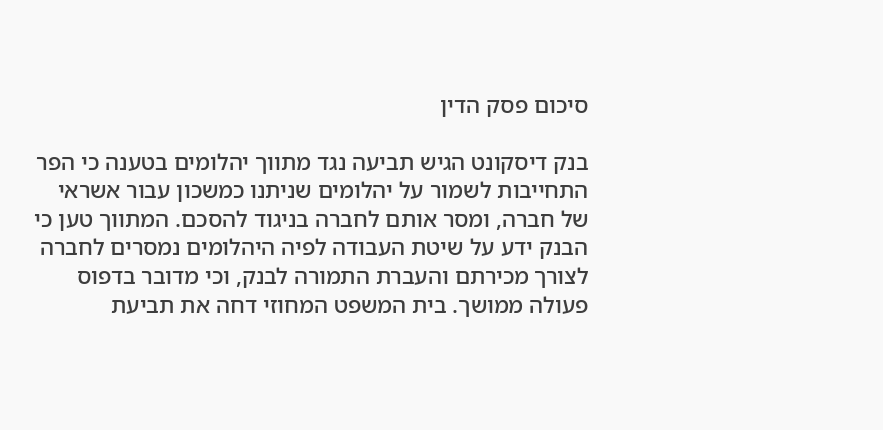סיכום פסק הדין

בנק דיסקונט הגיש תביעה נגד מתווך יהלומים בטענה כי הפר התחייבות לשמור על יהלומים שניתנו כמשכון עבור אשראי של חברה, ומסר אותם לחברה בניגוד להסכם. המתווך טען כי הבנק ידע על שיטת העבודה לפיה היהלומים נמסרים לחברה לצורך מכירתם והעברת התמורה לבנק, וכי מדובר בדפוס פעולה ממושך. בית המשפט המחוזי דחה את תביעת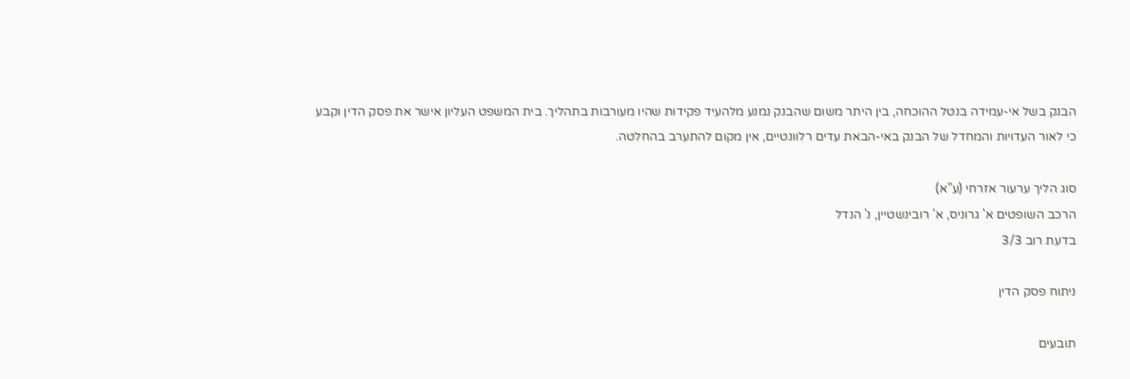הבנק בשל אי-עמידה בנטל ההוכחה, בין היתר משום שהבנק נמנע מלהעיד פקידות שהיו מעורבות בתהליך. בית המשפט העליון אישר את פסק הדין וקבע כי לאור העדויות והמחדל של הבנק באי-הבאת עדים רלוונטיים, אין מקום להתערב בהחלטה.

סוג הליך ערעור אזרחי (ע"א)
הרכב השופטים א' גרוניס, א' רובינשטיין, נ' הנדל
בדעת רוב 3/3

ניתוח פסק הדין

תובעים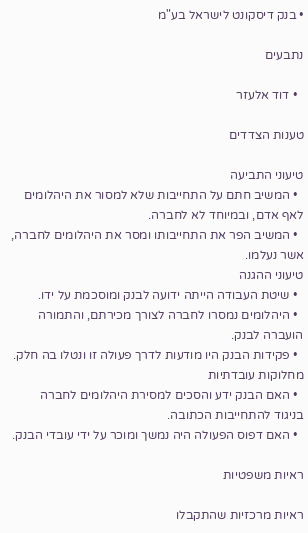• בנק דיסקונט לישראל בע"מ

נתבעים

  • דוד אלעזר

טענות הצדדים

טיעוני התביעה
  • המשיב חתם על התחייבות שלא למסור את היהלומים לאף אדם, ובמיוחד לא לחברה.
  • המשיב הפר את התחייבותו ומסר את היהלומים לחברה, אשר נעלמו.
טיעוני ההגנה
  • שיטת העבודה הייתה ידועה לבנק ומוסכמת על ידו.
  • היהלומים נמסרו לחברה לצורך מכירתם, והתמורה הועברה לבנק.
  • פקידות הבנק היו מודעות לדרך פעולה זו ונטלו בה חלק.
מחלוקות עובדתיות
  • האם הבנק ידע והסכים למסירת היהלומים לחברה בניגוד להתחייבות הכתובה.
  • האם דפוס הפעולה היה נמשך ומוכר על ידי עובדי הבנק.

ראיות משפטיות

ראיות מרכזיות שהתקבלו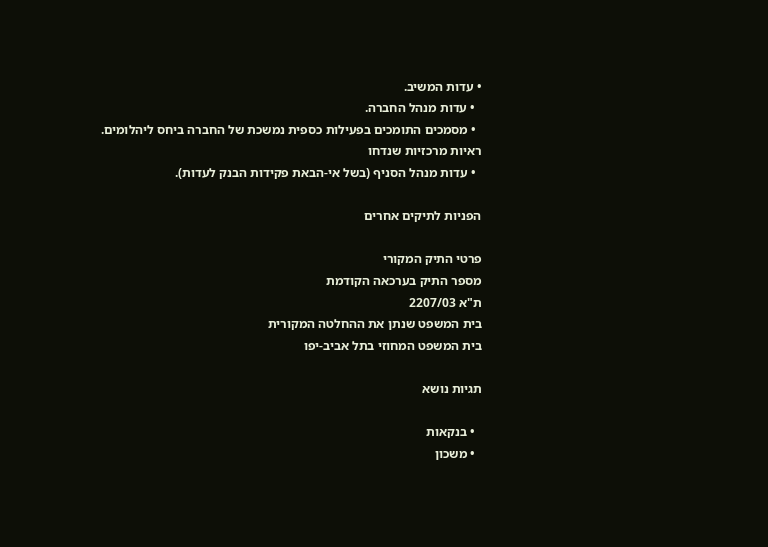• עדות המשיב.
  • עדות מנהל החברה.
  • מסמכים התומכים בפעילות כספית נמשכת של החברה ביחס ליהלומים.
ראיות מרכזיות שנדחו
  • עדות מנהל הסניף (בשל אי-הבאת פקידות הבנק לעדות).

הפניות לתיקים אחרים

פרטי התיק המקורי
מספר התיק בערכאה הקודמת
ת"א 2207/03
בית המשפט שנתן את ההחלטה המקורית
בית המשפט המחוזי בתל אביב-יפו

תגיות נושא

  • בנקאות
  • משכון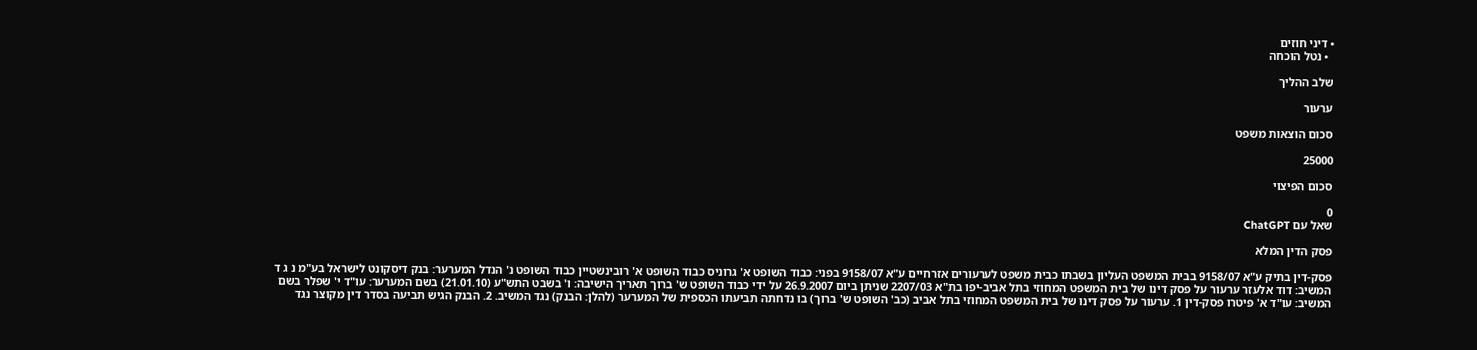• דיני חוזים
  • נטל הוכחה

שלב ההליך

ערעור

סכום הוצאות משפט

25000

סכום הפיצוי

0
שאל עם ChatGPT

פסק הדין המלא

פסק-דין בתיק ע"א 9158/07 בבית המשפט העליון בשבתו כבית משפט לערעורים אזרחיים ע"א 9158/07 בפני: כבוד השופט א' גרוניס כבוד השופט א' רובינשטיין כבוד השופט נ' הנדל המערער: בנק דיסקונט לישראל בע"מ נ ג ד המשיב: דוד אלעזר ערעור על פסק דינו של בית המשפט המחוזי בתל אביב-יפו בת"א 2207/03 שניתן ביום 26.9.2007 על ידי כבוד השופט ש' ברוך תאריך הישיבה: ו' בשבט התש"ע (21.01.10) בשם המערער: עו"ד י' שפלר בשם המשיב: עו"ד א' פיטרו פסק-דין 1. ערעור על פסק דינו של בית המשפט המחוזי בתל אביב (כב' השופט ש' ברוך) בו נדחתה תביעתו הכספית של המערער (להלן: הבנק) נגד המשיב. 2. הבנק הגיש תביעה בסדר דין מקוצר נגד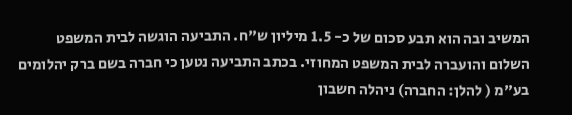המשיב ובה הוא תבע סכום של כ- 1.5 מיליון ש"ח. התביעה הוגשה לבית המשפט השלום והועברה לבית המשפט המחוזי. בכתב התביעה נטען כי חברה בשם ברק יהלומים בע"מ ( להלן: החברה) ניהלה חשבון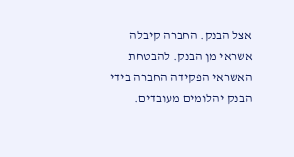אצל הבנק. החברה קיבלה אשראי מן הבנק. להבטחת האשראי הפקידה החברה בידי הבנק יהלומים מעובדים.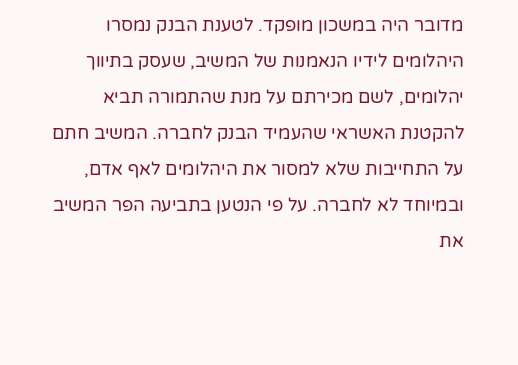מדובר היה במשכון מופקד. לטענת הבנק נמסרו היהלומים לידיו הנאמנות של המשיב, שעסק בתיווך יהלומים, לשם מכירתם על מנת שהתמורה תביא להקטנת האשראי שהעמיד הבנק לחברה. המשיב חתם על התחייבות שלא למסור את היהלומים לאף אדם, ובמיוחד לא לחברה. על פי הנטען בתביעה הפר המשיב את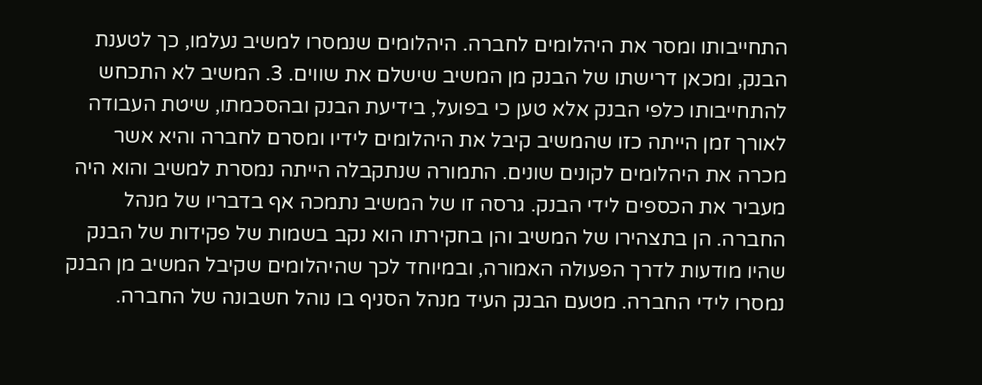התחייבותו ומסר את היהלומים לחברה. היהלומים שנמסרו למשיב נעלמו, כך לטענת הבנק, ומכאן דרישתו של הבנק מן המשיב שישלם את שווים. 3. המשיב לא התכחש להתחייבותו כלפי הבנק אלא טען כי בפועל, בידיעת הבנק ובהסכמתו, שיטת העבודה לאורך זמן הייתה כזו שהמשיב קיבל את היהלומים לידיו ומסרם לחברה והיא אשר מכרה את היהלומים לקונים שונים. התמורה שנתקבלה הייתה נמסרת למשיב והוא היה מעביר את הכספים לידי הבנק. גרסה זו של המשיב נתמכה אף בדבריו של מנהל החברה. הן בתצהירו של המשיב והן בחקירתו הוא נקב בשמות של פקידות של הבנק שהיו מודעות לדרך הפעולה האמורה, ובמיוחד לכך שהיהלומים שקיבל המשיב מן הבנק נמסרו לידי החברה. מטעם הבנק העיד מנהל הסניף בו נוהל חשבונה של החברה.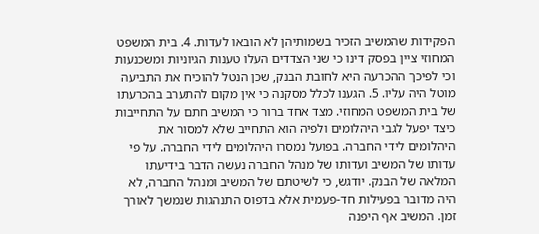הפקידות שהמשיב הזכיר בשמותיהן לא הובאו לעדות. 4. בית המשפט המחוזי ציין בפסק דינו כי שני הצדדים העלו טענות הגיוניות ומשכנעות וכי לפיכך ההכרעה היא לחובת הבנק, שכן הנטל להוכיח את התביעה מוטל היה עליו. 5. הגענו לכלל מסקנה כי אין מקום להתערב בהכרעתו של בית המשפט המחוזי. מצד אחד ברור כי המשיב חתם על התחייבות כיצד יפעל לגבי היהלומים ולפיה הוא התחייב שלא למסור את היהלומים לידי החברה. בפועל נמסרו היהלומים לידי החברה. על פי עדותו של המשיב ועדותו של מנהל החברה נעשה הדבר בידיעתו המלאה של הבנק. יודגש, כי לשיטתם של המשיב ומנהל החברה, לא היה מדובר בפעילות חד-פעמית אלא בדפוס התנהגות שנמשך לאורך זמן. המשיב אף היפנה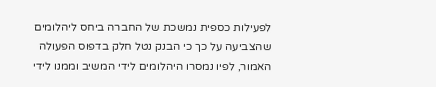לפעילות כספית נמשכת של החברה ביחס ליהלומים שהצביעה על כך כי הבנק נטל חלק בדפוס הפעולה האמור, לפיו נמסרו היהלומים לידי המשיב וממנו לידי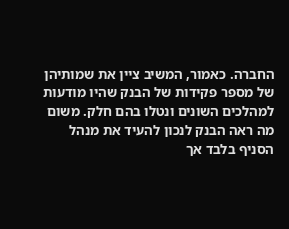החברה. כאמור, המשיב ציין את שמותיהן של מספר פקידות של הבנק שהיו מודעות למהלכים השונים ונטלו בהם חלק. משום מה ראה הבנק לנכון להעיד את מנהל הסניף בלבד אך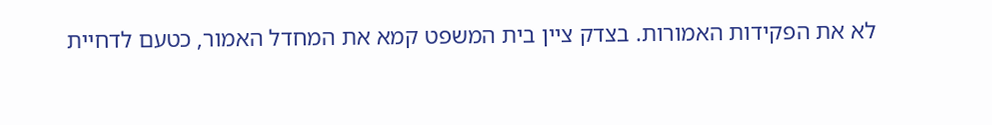לא את הפקידות האמורות. בצדק ציין בית המשפט קמא את המחדל האמור, כטעם לדחיית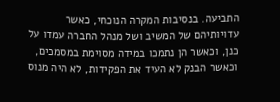התביעה. בנסיבות המקרה הנוכחי, כאשר עדויותיהם של המשיב ושל מנהל החברה עמדו על כנן, וכאשר הן נתמכו במידה מסוימת במסמכים, וכאשר הבנק לא העיד את הפקידות, לא היה מנוס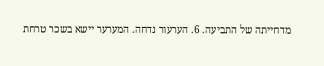מדחייתה של התביעה. 6. הערעור נדחה. המערער יישא בשכר טרחת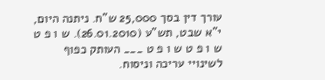עורך דין בסך 25,000 ש"ח. ניתנה היום, י"א שבט, תש"ע (26.01.2010). ש ו פ ט ש ו פ ט ש ו פ ט ___ העותק כפוף לשינויי עריכה וניסוח.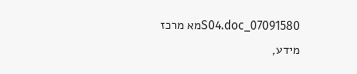07091580_S04.docמא מרכז מידע,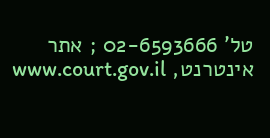טל' 02-6593666 ; אתר אינטרנט, www.court.gov.il